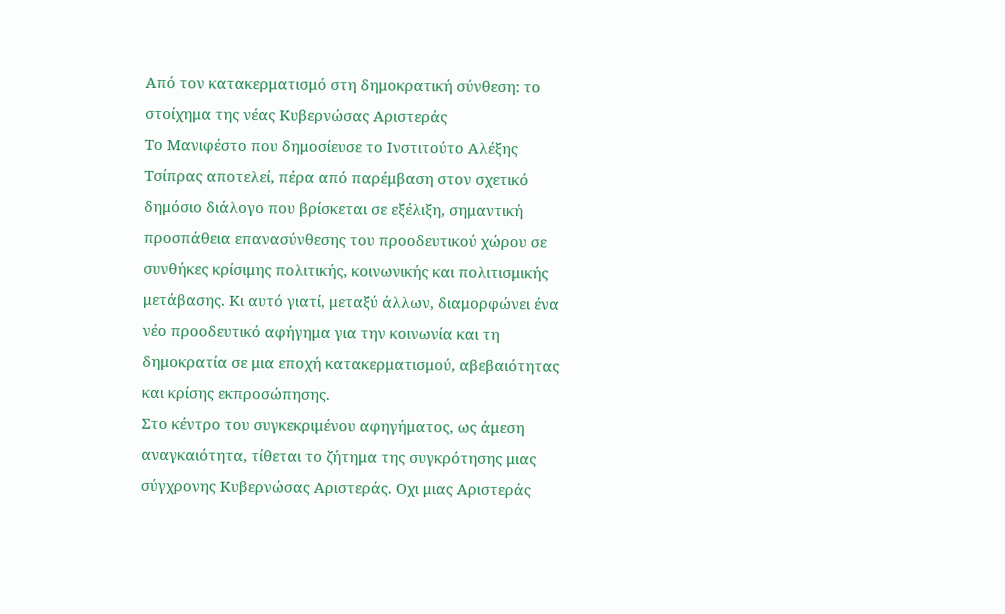Από τον κατακερματισμό στη δημοκρατική σύνθεση: το στοίχημα της νέας Κυβερνώσας Αριστεράς
Το Μανιφέστο που δημοσίευσε το Ινστιτούτο Αλέξης Tσίπρας αποτελεί, πέρα από παρέμβαση στον σχετικό δημόσιο διάλογο που βρίσκεται σε εξέλιξη, σημαντική προσπάθεια επανασύνθεσης του προοδευτικού χώρου σε συνθήκες κρίσιμης πολιτικής, κοινωνικής και πολιτισμικής μετάβασης. Κι αυτό γιατί, μεταξύ άλλων, διαμορφώνει ένα νέο προοδευτικό αφήγημα για την κοινωνία και τη δημοκρατία σε μια εποχή κατακερματισμού, αβεβαιότητας και κρίσης εκπροσώπησης.
Στο κέντρο του συγκεκριμένου αφηγήματος, ως άμεση αναγκαιότητα, τίθεται το ζήτημα της συγκρότησης μιας σύγχρονης Κυβερνώσας Αριστεράς. Οχι μιας Αριστεράς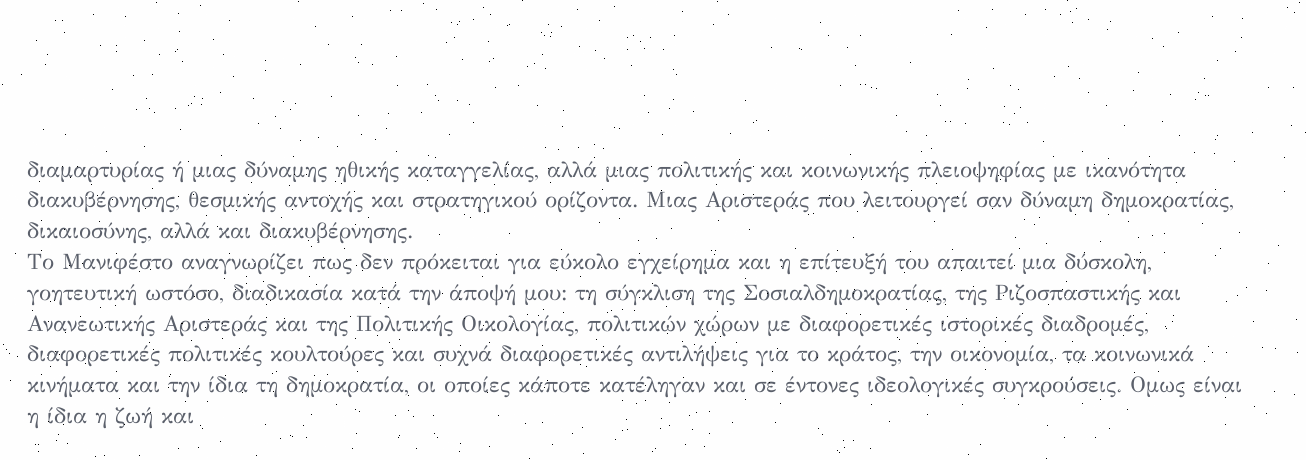διαμαρτυρίας ή μιας δύναμης ηθικής καταγγελίας, αλλά μιας πολιτικής και κοινωνικής πλειοψηφίας με ικανότητα διακυβέρνησης, θεσμικής αντοχής και στρατηγικού ορίζοντα. Μιας Αριστεράς που λειτουργεί σαν δύναμη δημοκρατίας, δικαιοσύνης, αλλά και διακυβέρνησης.
Το Μανιφέστο αναγνωρίζει πως δεν πρόκειται για εύκολο εγχείρημα και η επίτευξή του απαιτεί μια δύσκολη, γοητευτική ωστόσο, διαδικασία κατά την άποψή μου: τη σύγκλιση της Σοσιαλδημοκρατίας, της Ριζοσπαστικής και Ανανεωτικής Αριστεράς και της Πολιτικής Οικολογίας, πολιτικών χώρων με διαφορετικές ιστορικές διαδρομές, διαφορετικές πολιτικές κουλτούρες και συχνά διαφορετικές αντιλήψεις για το κράτος, την οικονομία, τα κοινωνικά κινήματα και την ίδια τη δημοκρατία, οι οποίες κάποτε κατέληγαν και σε έντονες ιδεολογικές συγκρούσεις. Ομως είναι η ίδια η ζωή και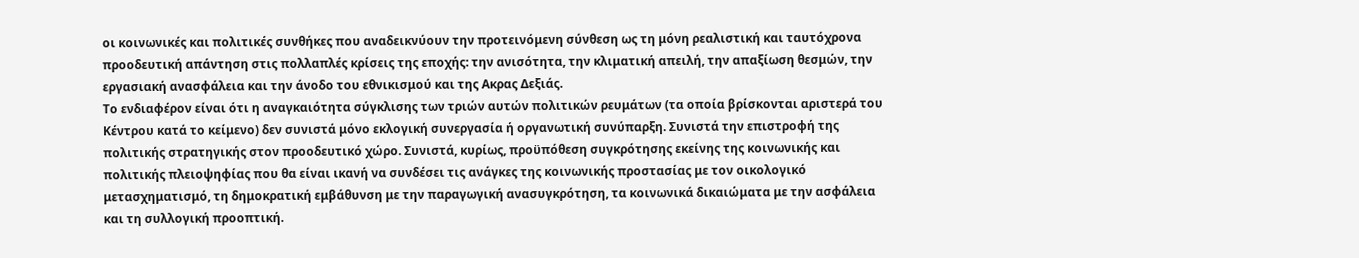οι κοινωνικές και πολιτικές συνθήκες που αναδεικνύουν την προτεινόμενη σύνθεση ως τη μόνη ρεαλιστική και ταυτόχρονα προοδευτική απάντηση στις πολλαπλές κρίσεις της εποχής: την ανισότητα, την κλιματική απειλή, την απαξίωση θεσμών, την εργασιακή ανασφάλεια και την άνοδο του εθνικισμού και της Ακρας Δεξιάς.
Το ενδιαφέρον είναι ότι η αναγκαιότητα σύγκλισης των τριών αυτών πολιτικών ρευμάτων (τα οποία βρίσκονται αριστερά του Κέντρου κατά το κείμενο) δεν συνιστά μόνο εκλογική συνεργασία ή οργανωτική συνύπαρξη. Συνιστά την επιστροφή της πολιτικής στρατηγικής στον προοδευτικό χώρο. Συνιστά, κυρίως, προϋπόθεση συγκρότησης εκείνης της κοινωνικής και πολιτικής πλειοψηφίας που θα είναι ικανή να συνδέσει τις ανάγκες της κοινωνικής προστασίας με τον οικολογικό μετασχηματισμό, τη δημοκρατική εμβάθυνση με την παραγωγική ανασυγκρότηση, τα κοινωνικά δικαιώματα με την ασφάλεια και τη συλλογική προοπτική.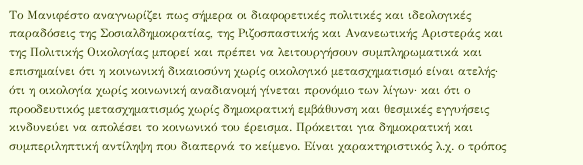Το Μανιφέστο αναγνωρίζει πως σήμερα οι διαφορετικές πολιτικές και ιδεολογικές παραδόσεις της Σοσιαλδημοκρατίας, της Ριζοσπαστικής και Ανανεωτικής Αριστεράς και της Πολιτικής Οικολογίας μπορεί και πρέπει να λειτουργήσουν συμπληρωματικά και επισημαίνει ότι η κοινωνική δικαιοσύνη χωρίς οικολογικό μετασχηματισμό είναι ατελής· ότι η οικολογία χωρίς κοινωνική αναδιανομή γίνεται προνόμιο των λίγων· και ότι ο προοδευτικός μετασχηματισμός χωρίς δημοκρατική εμβάθυνση και θεσμικές εγγυήσεις κινδυνεύει να απολέσει το κοινωνικό του έρεισμα. Πρόκειται για δημοκρατική και συμπεριληπτική αντίληψη που διαπερνά το κείμενο. Είναι χαρακτηριστικός λ.χ. ο τρόπος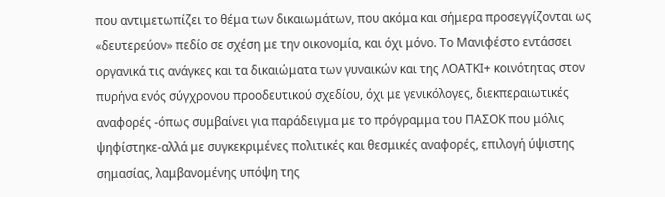που αντιμετωπίζει το θέμα των δικαιωμάτων, που ακόμα και σήμερα προσεγγίζονται ως «δευτερεύον» πεδίο σε σχέση με την οικονομία, και όχι μόνο. Το Μανιφέστο εντάσσει οργανικά τις ανάγκες και τα δικαιώματα των γυναικών και της ΛΟΑΤΚΙ+ κοινότητας στον πυρήνα ενός σύγχρονου προοδευτικού σχεδίου, όχι με γενικόλογες, διεκπεραιωτικές αναφορές -όπως συμβαίνει για παράδειγμα με το πρόγραμμα του ΠΑΣΟΚ που μόλις ψηφίστηκε-αλλά με συγκεκριμένες πολιτικές και θεσμικές αναφορές, επιλογή ύψιστης σημασίας, λαμβανομένης υπόψη της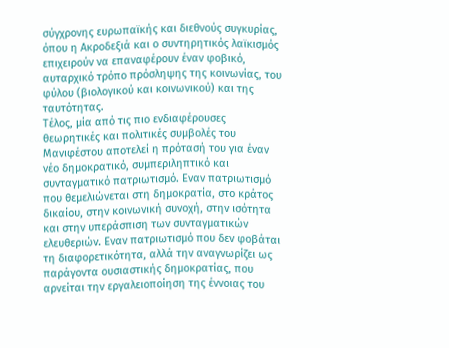σύγχρονης ευρωπαϊκής και διεθνούς συγκυρίας, όπου η Ακροδεξιά και ο συντηρητικός λαϊκισμός επιχειρούν να επαναφέρουν έναν φοβικό, αυταρχικό τρόπο πρόσληψης της κοινωνίας, του φύλου (βιολογικού και κοινωνικού) και της ταυτότητας.
Τέλος, μία από τις πιο ενδιαφέρουσες θεωρητικές και πολιτικές συμβολές του Μανιφέστου αποτελεί η πρότασή του για έναν νέο δημοκρατικό, συμπεριληπτικό και συνταγματικό πατριωτισμό. Εναν πατριωτισμό που θεμελιώνεται στη δημοκρατία, στο κράτος δικαίου, στην κοινωνική συνοχή, στην ισότητα και στην υπεράσπιση των συνταγματικών ελευθεριών. Εναν πατριωτισμό που δεν φοβάται τη διαφορετικότητα, αλλά την αναγνωρίζει ως παράγοντα ουσιαστικής δημοκρατίας, που αρνείται την εργαλειοποίηση της έννοιας του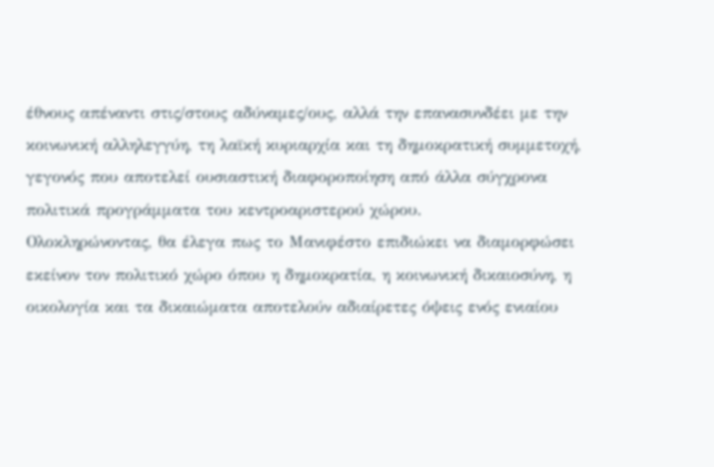έθνους απέναντι στις/στους αδύναμες/ους, αλλά την επανασυνδέει με την κοινωνική αλληλεγγύη, τη λαϊκή κυριαρχία και τη δημοκρατική συμμετοχή, γεγονός που αποτελεί ουσιαστική διαφοροποίηση από άλλα σύγχρονα πολιτικά προγράμματα του κεντροαριστερού χώρου.
Ολοκληρώνοντας, θα έλεγα πως το Μανιφέστο επιδιώκει να διαμορφώσει εκείνον τον πολιτικό χώρο όπου η δημοκρατία, η κοινωνική δικαιοσύνη, η οικολογία και τα δικαιώματα αποτελούν αδιαίρετες όψεις ενός ενιαίου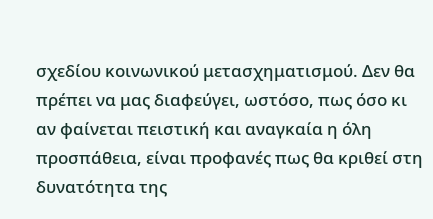σχεδίου κοινωνικού μετασχηματισμού. Δεν θα πρέπει να μας διαφεύγει, ωστόσο, πως όσο κι αν φαίνεται πειστική και αναγκαία η όλη προσπάθεια, είναι προφανές πως θα κριθεί στη δυνατότητα της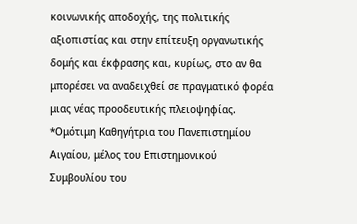κοινωνικής αποδοχής, της πολιτικής αξιοπιστίας και στην επίτευξη οργανωτικής δομής και έκφρασης και, κυρίως, στο αν θα μπορέσει να αναδειχθεί σε πραγματικό φορέα μιας νέας προοδευτικής πλειοψηφίας.
*Ομότιμη Καθηγήτρια του Πανεπιστημίου Αιγαίου, μέλος του Επιστημονικού Συμβουλίου του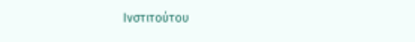Ινστιτούτου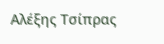Αλέξης Τσίπρας